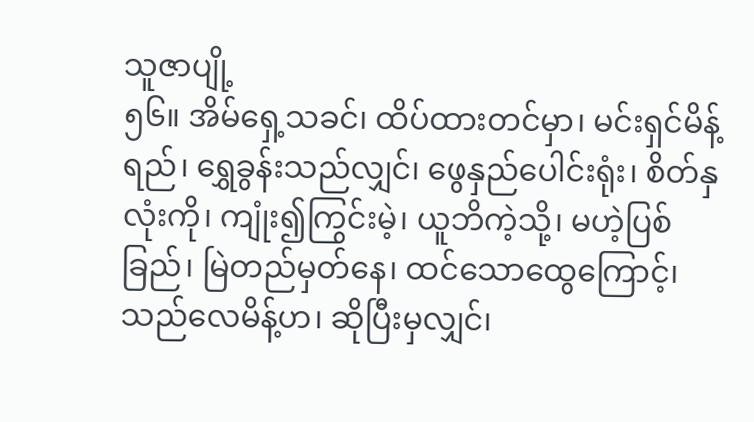သူဇာပျို့
၅၆။ အိမ်ရှေ့သခင်၊ ထိပ်ထားတင်မှာ၊ မင်းရှင်မိန့်ရည်၊ ရွှေခွန်းသည်လျှင်၊ ဖွေနှည်ပေါင်းရုံး၊ စိတ်နှလုံးကို၊ ကျုံး၍ကြွင်းမဲ့၊ ယူဘိကဲ့သို့၊ မဟဲ့ပြစ်ခြည်၊ မြဲတည်မှတ်နေ၊ ထင်သောထွေကြောင့်၊ သည်လေမိန့်ဟ၊ ဆိုပြီးမှလျှင်၊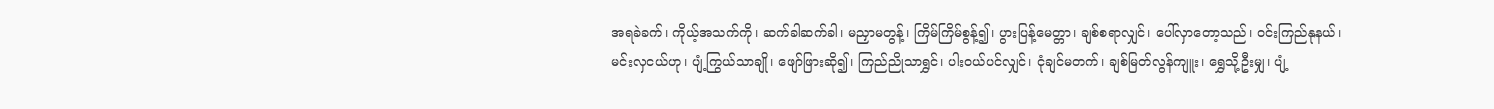အရခဲခက်၊ ကိုယ့်အသက်ကို၊ ဆက်ခါဆက်ခါ၊ မညှာမတွန့်၊ ကြိမ်ကြိမ်စွန့်၍၊ ပွားပြန့်မေတ္တာ၊ ချစ်စရာလျှင်၊ ပေါ်လှာတော့သည်၊ ဝင်းကြည်နုနယ်၊ မင်းလှငယ်ဟု၊ ပျံ့ကြွယ်သာချို၊ ဖျော်ဖြားဆို၍၊ ကြည်ညိုသာရွှင်၊ ပါးဝယ်ပင်လျှင်၊ ငုံချင်မတက်၊ ချစ်မြတ်လွန်ကျူး၊ ရွှေသို့ဦးမျှ၊ ပျံ့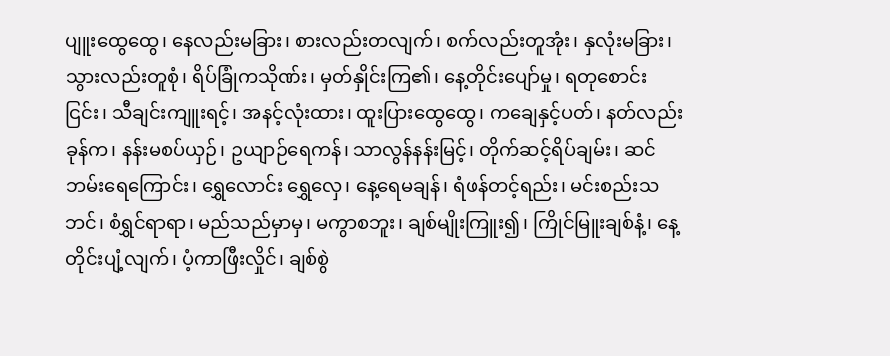ပျူးထွေထွေ၊ နေလည်းမခြား၊ စားလည်းတလျက်၊ စက်လည်းတူအုံး၊ နှလုံးမခြား၊ သွားလည်းတူစုံ၊ ရိပ်ခြုံကသိုဏ်း၊ မှတ်နှိုင်းကြ၏၊ နေ့တိုင်းပျော်မှု၊ ရတုစောင်းငြင်း၊ သီချင်းကျူးရင့်၊ အနင့်လုံးထား၊ ထူးပြားထွေထွေ၊ ကချေနှင့်ပတ်၊ နတ်လည်းခုန်က၊ နန်းမစပ်ယှဉ်၊ ဥယျာဉ်ရေကန်၊ သာလွန်နန်းမြင့်၊ တိုက်ဆင့်ရိပ်ချမ်း၊ ဆင်ဘမ်းရေကြောင်း၊ ရွှေလောင်း ရွှေလှေ၊ နေ့ရေမချန်၊ ရံဖန်တင့်ရည်း၊ မင်းစည်းသဘင်၊ စံရွှင်ရာရာ၊ မည်သည်မှာမှ၊ မကွာစဘူး၊ ချစ်မျိုးကြူး၍၊ ကြိုင်မြူးချစ်နံ့၊ နေ့တိုင်းပျံ့လျက်၊ ပံ့ကာဖြီးလှိုင်၊ ချစ်စွဲ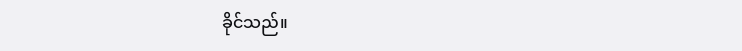ခိုင်သည်။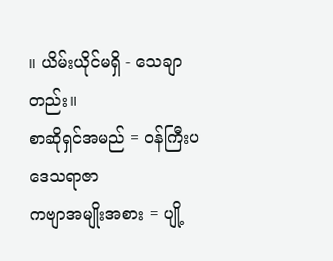။ ယိမ်းယိုင်မရှိ - သေချာတည်း။
စာဆိုရှင်အမည် = ဝန်ကြီးပဒေသရာဇာ
ကဗျာအမျိုးအစား = ပျို့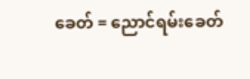ခေတ် = ညောင်ရမ်းခေတ်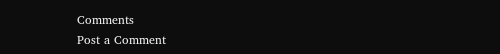Comments
Post a Comment